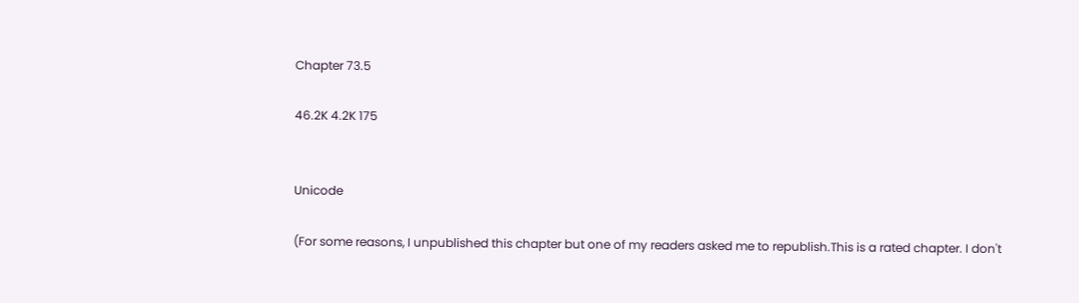Chapter 73.5

46.2K 4.2K 175


Unicode

(For some reasons, I unpublished this chapter but one of my readers asked me to republish.This is a rated chapter. I don't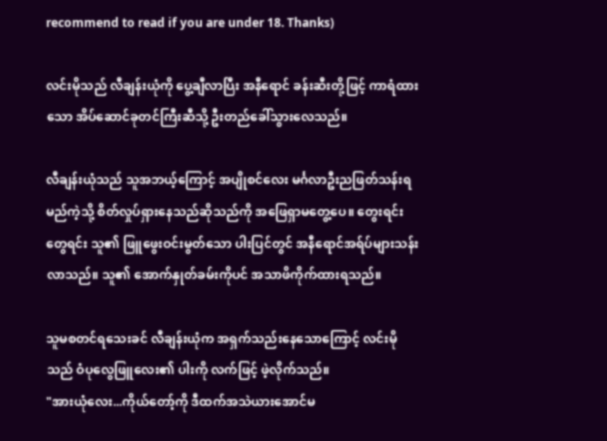recommend to read if you are under 18. Thanks)

လင်းမိုသည် လီချန်းယုံကို ပွေ့ချီလာပြီး အနီရောင် ခန်းဆီးတို့ဖြင့် ကာရံထားသော အိပ်ဆောင်ခုတင်ကြီးဆီသို့ ဦးတည်ခေါ်သွားလေသည်။

လီချန်းယုံသည် သူအဘယ့်ကြောင့် အပျိုစင်လေး မင်္ဂလာဦးညဖြတ်သန်းရမည်ကဲ့သို့ စိတ်လှုပ်ရှားနေသည်ဆိုသည်ကို အဖြေရှာမတွေ့ပေ။ တွေးရင်းတွေရင်း သူ၏ ဖြူဖွေးဝင်းမွတ်သော ပါးပြင်တွင် အနီရောင်အရ်ပ်များသန်းလာသည်။ သူ၏ အောက်နှုတ်ခမ်းကိုပင် အသာဖိကိုက်ထားရသည်။

သူမစတင်ရသေးခင် လီချန်းယုံက အရှက်သည်းနေသောကြောင့် လင်းမိုသည် ဝံပုလွေဖြူလေး၏ ပါးကို လက်ဖြင့် ဖဲ့လိုက်သည်။
"အားယုံလေး...ကိုယ်တော့်ကို ဒီထက်အသဲယားအောင်မ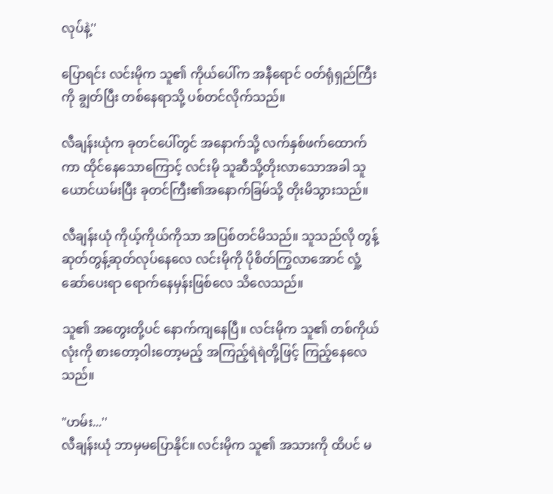လုပ်နဲ့''

ပြောရင်း လင်းမိုက သူ၏ ကိုယ်ပေါ်က အနီရောင် ဝတ်ရုံရှည်ကြီးကို ချွတ်ပြီး တစ်နေရာသို့ ပစ်တင်လိုက်သည်။

လီချန်းယုံက ခုတင်ပေါ်တွင် အနောက်သို့ လက်နှစ်ဖက်ထောက်ကာ ထိုင်နေသောကြောင့် လင်းမို သူဆီသို့တိုးလာသောအခါ သူယောင်ယမ်းပြီး ခုတင်ကြီး၏အနောက်ခြမ်သို့ တိုးမိသွားသည်။

လီချန်းယုံ ကိုယ့်ကိုယ်ကိုသာ အပြစ်တင်မိသည်။ သူသည်လို တွန့်ဆုတ်တွန့်ဆုတ်လုပ်နေလေ လင်းမိုကို ပိုစိတ်ကြွလာအောင် လှုံ့ဆော်ပေးရာ ရောက်နေမှန်းဖြစ်လေ သိလေသည်။

သူ၏ အတွေးတို့ပင် နောက်ကျနေပြီ။ လင်းမိုက သူ၏ တစ်ကိုယ်လုံးကို စားတော့ဝါးတော့မည့် အကြည့်ရဲရဲတို့ဖြင့် ကြည့်နေလေသည်။

"ဟမ်း...''
လီချန်းယုံ ဘာမှမပြောနိုင်။ လင်းမိုက သူ၏ အသားကို ထိပင် မ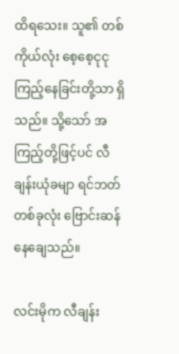ထိရသေး။ သူ၏ တစ်ကိုယ်လုံး စေ့စေ့ငုငုကြည့်နေခြင်းတို့သာ ရှိသည်။ သို့သော် အကြည့်တို့ဖြင့်ပင် လီချန်းယုံခမျာ ရင်ဘတ်တစ်ခုလုံး ဗြောင်းဆန်နေချေသည်။

လင်းမိုက လီချန်း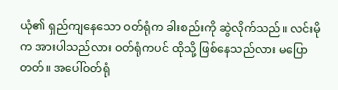ယုံ၏ ရှည်ကျနေသော ဝတ်ရုံက ခါးစည်းကို ဆွဲလိုက်သည်။ လင်းမိုက အားပါသည်လား ဝတ်ရုံကပင် ထိုသို့ ဖြစ်နေသည်လား မပြောတတ်။ အပေါ်ဝတ်ရုံ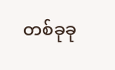တစ်ခုခု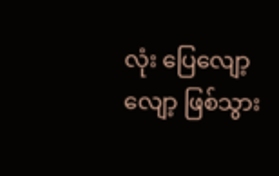လုံး ပြေလျော့လျော့ ဖြစ်သွား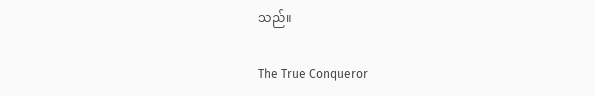သည်။

The True Conqueror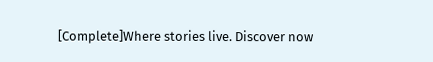[Complete]Where stories live. Discover now